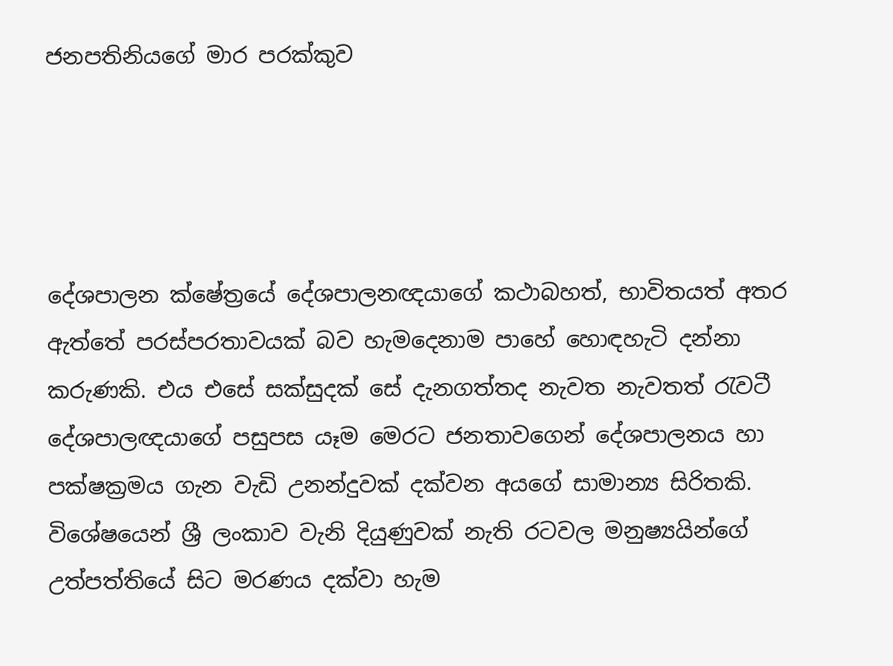ජනපතිනියගේ මාර පරක්කුව




දේශපාලන ක්ෂේත්‍රයේ දේශපාලනඥයාගේ කථාබහත්, භාවිතයත් අතර ඇත්තේ පරස්පරතාවයක් බව හැමදෙනාම පාහේ හොඳහැටි දන්නා කරුණකි. එය එසේ සක්සුදක් සේ දැනගත්තද නැවත නැවතත් රැවටී දේශපාලඥයාගේ පසුපස යෑම මෙරට ජනතාවගෙන් දේශපාලනය හා පක්ෂක්‍රමය ගැන වැඩි උනන්දුවක් දක්වන අයගේ සාමාන්‍ය සිරිතකි. විශේෂයෙන් ශ්‍රී ලංකාව වැනි දියුණුවක් නැති රටවල මනුෂ්‍යයින්ගේ උත්පත්තියේ සිට මරණය දක්වා හැම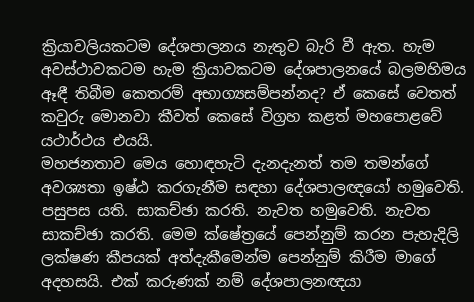ක්‍රියාවලියකටම දේශපාලනය නැතුව බැරි වී ඇත. හැම අවස්ථාවකටම හැම ක්‍රියාවකටම දේශපාලනයේ බලමහිමය ඈඳී තිබීම කෙතරම් අභාග්‍යසම්පන්නද? ඒ කෙසේ වෙතත් කවුරු මොනවා කීවත් කෙසේ විග්‍රහ කළත් මහපොළවේ යථාර්ථය එයයි.
මහජනතාව මෙය හොඳහැටි දැනදැනත් තම තමන්ගේ අවශ්‍යතා ඉෂ්ඨ කරගැනීම සඳහා දේශපාලඥයෝ හමුවෙති. පසුපස යති. සාකච්ඡා කරති. නැවත හමුවෙති. නැවත සාකච්ඡා කරති. මෙම ක්ෂේත්‍රයේ පෙන්නුම් කරන පැහැදිලි ලක්ෂණ කීපයක් අත්දැකීමෙන්ම පෙන්නුම් කිරීම මාගේ අදහසයි. එක් කරුණක් නම් දේශපාලනඥයා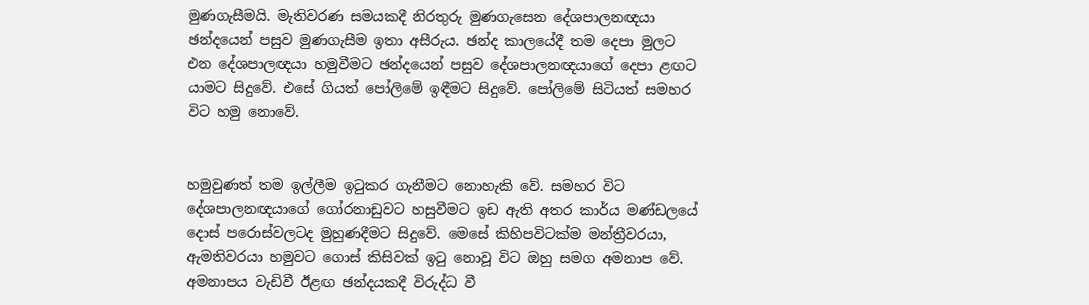මුණගැසීමයි. මැතිවරණ සමයකදී නිරතුරු මුණගැසෙන දේශපාලනඥයා ඡන්දයෙන් පසුව මුණගැසීම ඉතා අසීරුය. ඡන්ද කාලයේදී තම දෙපා මුලට එන දේශපාලඥයා හමුවීමට ඡන්දයෙන් පසුව දේශපාලනඥයාගේ දෙපා ළඟට යාමට සිදුවේ. එසේ ගියත් පෝලිමේ ඉඳීමට සිදුවේ. පෝලිමේ සිටියත් සමහර විට හමු නොවේ.


හමුවුණත් තම ඉල්ලීම ඉටුකර ගැනීමට නොහැකි වේ. සමහර විට දේශපාලනඥයාගේ ගෝරනාඩුවට හසුවීමට ඉඩ ඇති අතර කාර්ය මණ්ඩලයේ දොස් පරොස්වලටද මුහුණදීමට සිදුවේ. මෙසේ කිහිපවිටක්ම මන්ත්‍රීවරයා, ඇමතිවරයා හමුවට ගොස් කිසිවක් ඉටු නොවූ විට ඔහු සමග අමනාප වේ. අමනාපය වැඩිවී ඊළඟ ඡන්දයකදී විරුද්ධ වී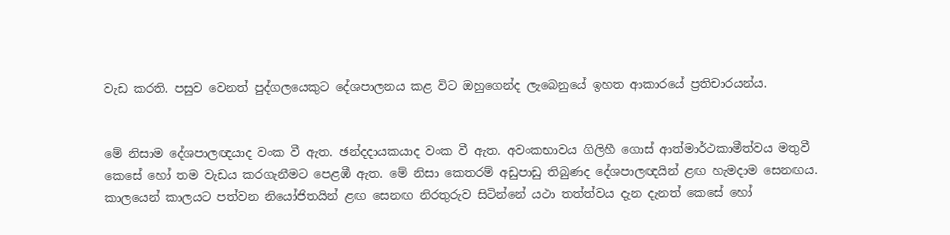වැඩ කරති. පසුව වෙනත් පුද්ගලයෙකුට දේශපාලනය කළ විට ඔහුගෙන්ද ලැබෙනුයේ ඉහත ආකාරයේ ප්‍රතිචාරයන්ය.


මේ නිසාම දේශපාලඥයාද වංක වී ඇත. ඡන්දදායකයාද වංක වී ඇත. අවංකභාවය ගිලිහී ගොස් ආත්මාර්ථකාමීත්වය මතුවී කෙසේ හෝ තම වැඩය කරගැනීමට පෙළඹී ඇත. මේ නිසා කෙතරම් අඩුපාඩු තිබුණද දේශපාලඥයින් ළඟ හැමදාම සෙනඟය. කාලයෙන් කාලයට පත්වන නියෝජිතයින් ළඟ සෙනඟ නිරතුරුව සිටින්නේ යථා තත්ත්වය දැන දැනත් කෙසේ හෝ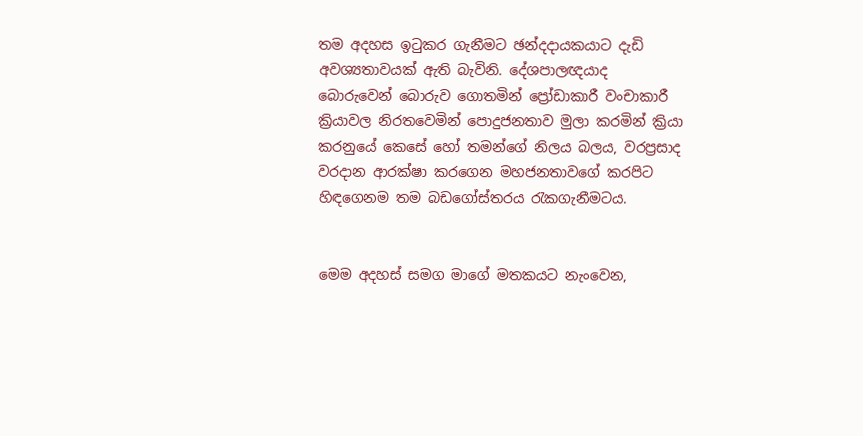තම අදහස ඉටුකර ගැනීමට ඡන්දදායකයාට දැඩි අවශ්‍යතාවයක් ඇති බැවිනි. දේශපාලඥයාද බොරුවෙන් බොරුව ගොතමින් ප්‍රෝඩාකාරී වංචාකාරී ක්‍රියාවල නිරතවෙමින් පොදුජනතාව මුලා කරමින් ක්‍රියා කරනුයේ කෙසේ හෝ තමන්ගේ නිලය බලය, වරප්‍රසාද වරදාන ආරක්ෂා කරගෙන මහජනතාවගේ කරපිට හිඳගෙනම තම බඩගෝස්තරය රැකගැනීමටය.


මෙම අදහස් සමග මාගේ මතකයට නැංවෙන,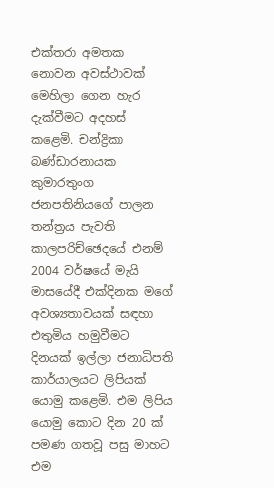එක්තරා අමතක නොවන අවස්ථාවක් මෙහිලා ගෙන හැර දැක්වීමට අදහස් කළෙමි. චන්ද්‍රිකා බණ්ඩාරනායක කුමාරතුංග ජනපතිනියගේ පාලන තන්ත්‍රය පැවති කාලපරිච්ඡෙදයේ එනම් 2004 වර්ෂයේ මැයි මාසයේදී එක්දිනක මගේ අවශ්‍යතාවයක් සඳහා එතුමිය හමුවීමට දිනයක් ඉල්ලා ජනාධිපති කාර්යාලයට ලිපියක් යොමු කළෙමි. එම ලිපිය යොමු කොට දින 20 ක් පමණ ගතවූ පසු මාහට එම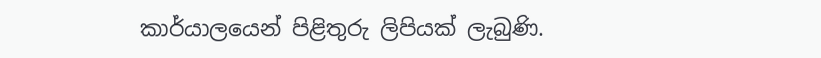කාර්යාලයෙන් පිළිතුරු ලිපියක් ලැබුණි.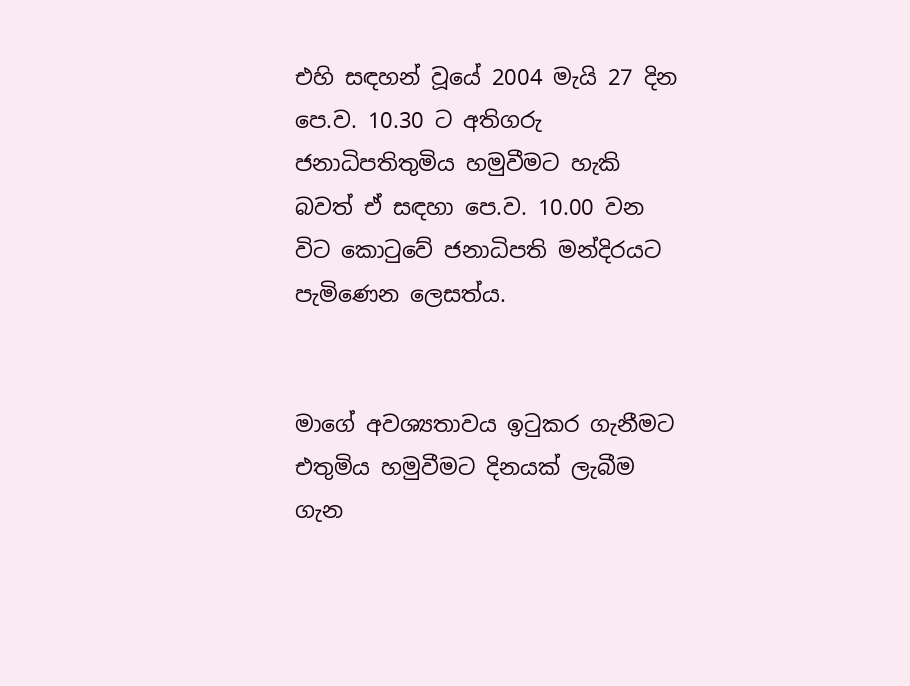එහි සඳහන් වූයේ 2004 මැයි 27 දින පෙ.ව. 10.30 ට අතිගරු ජනාධිපතිතුමිය හමුවීමට හැකි බවත් ඒ සඳහා පෙ.ව. 10.00 වන විට කොටුවේ ජනාධිපති මන්දිරයට පැමිණෙන ලෙසත්ය.


මාගේ අවශ්‍යතාවය ඉටුකර ගැනීමට එතුමිය හමුවීමට දිනයක් ලැබීම ගැන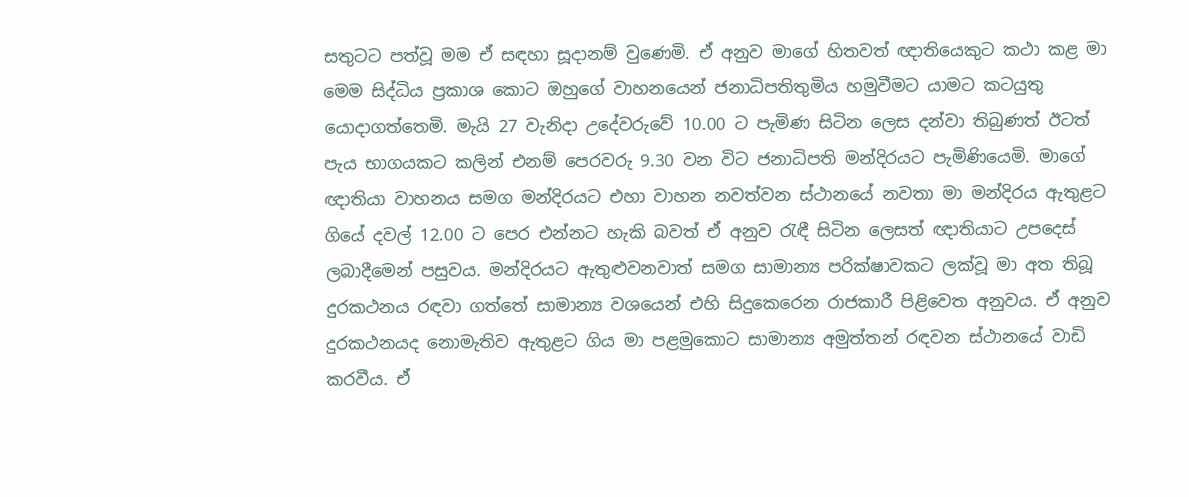සතුටට පත්වූ මම ඒ සඳහා සූදානම් වුණෙමි. ඒ අනුව මාගේ හිතවත් ඥාතියෙකුට කථා කළ මා මෙම සිද්ධිය ප්‍රකාශ කොට ඔහුගේ වාහනයෙන් ජනාධිපතිතුමිය හමුවීමට යාමට කටයුතු යොදාගත්තෙමි. මැයි 27 වැනිදා උදේවරුවේ 10.00 ට පැමිණ සිටින ලෙස දන්වා තිබුණත් ඊටත් පැය භාගයකට කලින් එනම් පෙරවරු 9.30 වන විට ජනාධිපති මන්දිරයට පැමිණියෙමි. මාගේ ඥාතියා වාහනය සමග මන්දිරයට එහා වාහන නවත්වන ස්ථානයේ නවතා මා මන්දිරය ඇතුළට ගියේ දවල් 12.00 ට පෙර එන්නට හැකි බවත් ඒ අනුව රැඳී සිටින ලෙසත් ඥාතියාට උපදෙස් ලබාදීමෙන් පසුවය. මන්දිරයට ඇතුළුවනවාත් සමග සාමාන්‍ය පරික්ෂාවකට ලක්වූ මා අත තිබූ දුරකථනය රඳවා ගත්තේ සාමාන්‍ය වශයෙන් එහි සිදුකෙරෙන රාජකාරී පිළිවෙත අනුවය. ඒ අනුව දුරකථනයද නොමැතිව ඇතුළට ගිය මා පළමුකොට සාමාන්‍ය අමුත්තන් රඳවන ස්ථානයේ වාඩි කරවීය. ඒ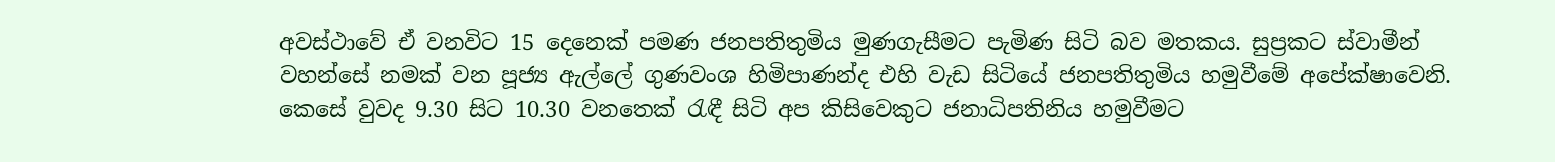අවස්ථාවේ ඒ වනවිට 15 දෙනෙක් පමණ ජනපතිතුමිය මුණගැසීමට පැමිණ සිටි බව මතකය. සුප්‍රකට ස්වාමීන් වහන්සේ නමක් වන පූජ්‍ය ඇල්ලේ ගුණවංශ හිමිපාණන්ද එහි වැඩ සිටියේ ජනපතිතුමිය හමුවීමේ අපේක්ෂාවෙනි. කෙසේ වුවද 9.30 සිට 10.30 වනතෙක් රැඳී සිටි අප කිසිවෙකුට ජනාධිපතිනිය හමුවීමට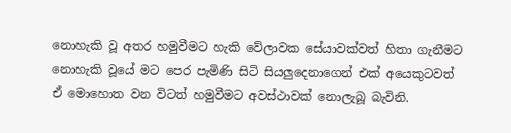නොහැකි වූ අතර හමුවීමට හැකි වේලාවක සේයාවක්වත් හිතා ගැනීමට නොහැකි වූයේ මට පෙර පැමිණි සිටි සියලුදෙනාගෙන් එක් අයෙකුටවත් ඒ මොහොත වන විටත් හමුවීමට අවස්ථාවක් නොලැබූ බැවිනි.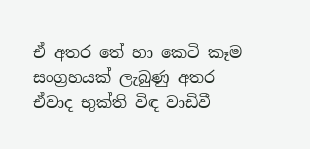ඒ අතර තේ හා කෙටි කෑම සංග්‍රහයක් ලැබුණු අතර ඒවාද භුක්ති විඳ වාඩිවී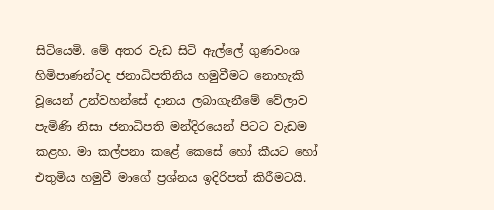සිටියෙමි. මේ අතර වැඩ සිටි ඇල්ලේ ගුණවංශ හිමිපාණන්ටද ජනාධිපතිනිය හමුවීමට නොහැකි වූයෙන් උන්වහන්සේ දානය ලබාගැනීමේ වේලාව පැමිණි නිසා ජනාධිපති මන්දිරයෙන් පිටට වැඩම කළහ. මා කල්පනා කළේ කෙසේ හෝ කීයට හෝ එතුමිය හමුවී මාගේ ප්‍රශ්නය ඉදිරිපත් කිරීමටයි.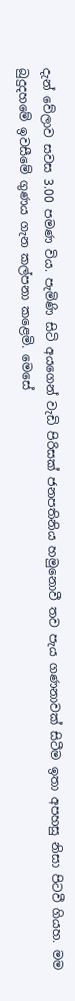දැන් වේලාව සවස 3.00 පමණ විය. පැමිණි සිටි අයගෙන් වැඩි පිරිසක් ජනපතිනිය හමුනොවී තව පැය ගණනාවක් සිටීම ඉතා අපහසු නිසා පිටවී ගියහ. මම බුදුදහමේ ඉවසීමේ ගුණය ගැන කල්පනා කළෙමි. මෙසේ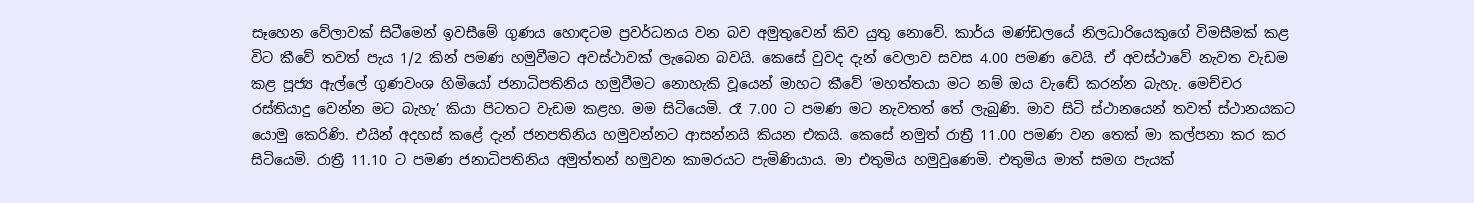සෑහෙන වේලාවක් සිටීමෙන් ඉවසීමේ ගුණය හොඳටම ප්‍රවර්ධනය වන බව අමුතුවෙන් කිව යුතු නොවේ. කාර්ය මණ්ඩලයේ නිලධාරියෙකුගේ විමසීමක් කළ විට කීවේ තවත් පැය 1/2 කින් පමණ හමුවීමට අවස්ථාවක් ලැබෙන බවයි. කෙසේ වුවද දැන් වෙලාව සවස 4.00 පමණ වෙයි. ඒ අවස්ථාවේ නැවත වැඩම කළ පූජ්‍ය ඇල්ලේ ගුණවංශ හිමියෝ ජනාධිපතිනිය හමුවීමට නොහැකි වූයෙන් මාහට කීවේ ‘මහත්තයා මට නම් ඔය වැඬේ කරන්න බැහැ. මෙච්චර රස්තියාදු වෙන්න මට බැහැ’ කියා පිටතට වැඩම කළහ. මම සිටියෙමි. රෑ 7.00 ට පමණ මට නැවතත් තේ ලැබුණි. මාව සිටි ස්ථානයෙන් තවත් ස්ථානයකට යොමු කෙරිණි. එයින් අදහස් කළේ දැන් ජනපතිනිය හමුවන්නට ආසන්නයි කියන එකයි. කෙසේ නමුත් රාත්‍රී 11.00 පමණ වන තෙක් මා කල්පනා කර කර සිටියෙමි. රාත්‍රී 11.10 ට පමණ ජනාධිපතිනිය අමුත්තන් හමුවන කාමරයට පැමිණියාය. මා එතුමිය හමුවුණෙමි. එතුමිය මාත් සමග පැයක්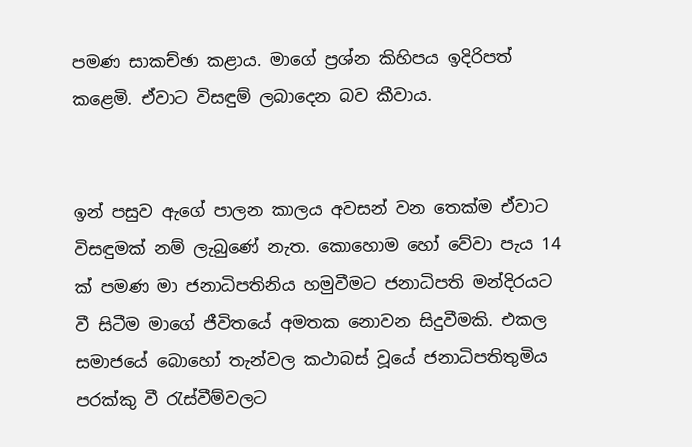පමණ සාකච්ඡා කළාය. මාගේ ප්‍රශ්න කිහිපය ඉදිරිපත් කළෙමි. ඒවාට විසඳුම් ලබාදෙන බව කීවාය.


ඉන් පසුව ඇගේ පාලන කාලය අවසන් වන තෙක්ම ඒවාට විසඳුමක් නම් ලැබුණේ නැත. කොහොම හෝ වේවා පැය 14 ක් පමණ මා ජනාධිපතිනිය හමුවීමට ජනාධිපති මන්දිරයට වී සිටීම මාගේ ජීවිතයේ අමතක නොවන සිදුවීමකි. එකල සමාජයේ බොහෝ තැන්වල කථාබස් වූයේ ජනාධිපතිතුමිය පරක්කු වී රැස්වීම්වලට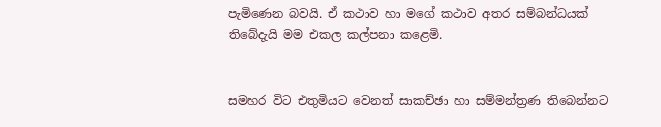පැමිණෙන බවයි. ඒ කථාව හා මගේ කථාව අතර සම්බන්ධයක් තිබේදැයි මම එකල කල්පනා කළෙමි.


සමහර විට එතුමියට වෙනත් සාකච්ඡා හා සම්මන්ත්‍රණ තිබෙන්නට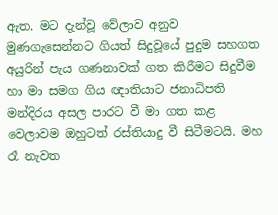ඇත. මට දැන්වූ වේලාව අනුව මුණගැසෙන්නට ගියත් සිදුවූයේ පුදුම සහගත අයුරින් පැය ගණනාවක් ගත කිරීමට සිදුවීම හා මා සමග ගිය ඥාතියාට ජනාධිපති මන්දිරය අසල පාරට වී මා ගත කළ වෙලාවම ඔහුටත් රස්තියාදු වී සිටීමටයි. මහ රෑ නැවත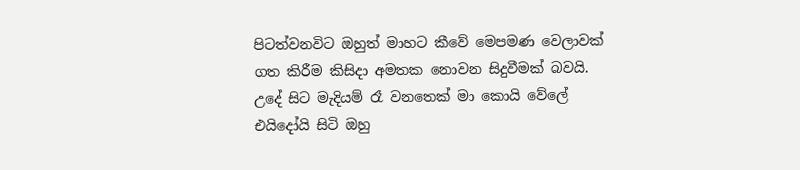පිටත්වනවිට ඔහුත් මාහට කීවේ මෙපමණ වෙලාවක් ගත කිරීම කිසිදා අමතක නොවන සිදුවීමක් බවයි. උදේ සිට මැදියම් රෑ වනතෙක් මා කොයි වේලේ එයිදෝයි සිටි ඔහු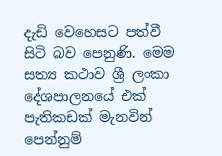දැඩි වෙහෙසට පත්වී සිටි බව පෙනුණි. මෙම සත්‍ය කථාව ශ්‍රී ලංකා දේශපාලනයේ එක් පැතිකඩක් මැනවින් පෙන්නුම්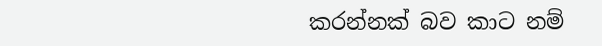කරන්නක් බව කාට නම්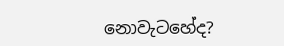නොවැටහේද?